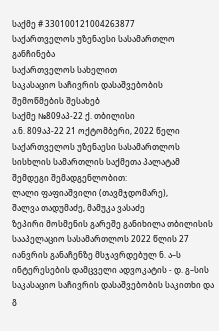საქმე # 330100121004263877
საქართველოს უზენაესი სასამართლო
განჩინება
საქართველოს სახელით
საკასაციო საჩივრის დასაშვებობის
შემოწმების შესახებ
საქმე №809აპ-22 ქ. თბილისი
ა.ნ. 809აპ-22 21 ოქტომბერი, 2022 წელი
საქართველოს უზენაესი სასამართლოს სისხლის სამართლის საქმეთა პალატამ
შემდეგი შემადგენლობით:
ლალი ფაფიაშვილი (თავმჯდომარე),
შალვა თადუმაძე, მამუკა ვასაძე
ზეპირი მოსმენის გარეშე განიხილა თბილისის სააპელაციო სასამართლოს 2022 წლის 27 იანვრის განაჩენზე მსჯავრდებულ ნ. ა–ს ინტერესების დამცველი ადვოკატის - დ. გ–სის საკასაციო საჩივრის დასაშვებობის საკითხი და
გ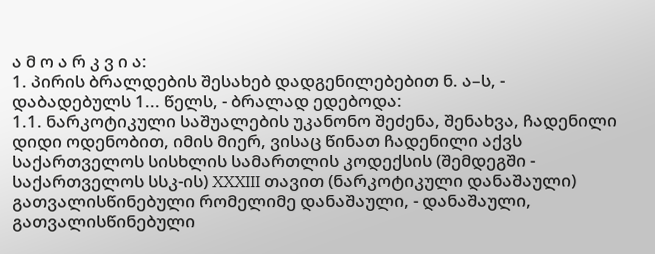ა მ ო ა რ კ ვ ი ა:
1. პირის ბრალდების შესახებ დადგენილებებით ნ. ა–ს, - დაბადებულს 1... წელს, - ბრალად ედებოდა:
1.1. ნარკოტიკული საშუალების უკანონო შეძენა, შენახვა, ჩადენილი დიდი ოდენობით, იმის მიერ, ვისაც წინათ ჩადენილი აქვს საქართველოს სისხლის სამართლის კოდექსის (შემდეგში - საქართველოს სსკ-ის) XXXIII თავით (ნარკოტიკული დანაშაული) გათვალისწინებული რომელიმე დანაშაული, - დანაშაული, გათვალისწინებული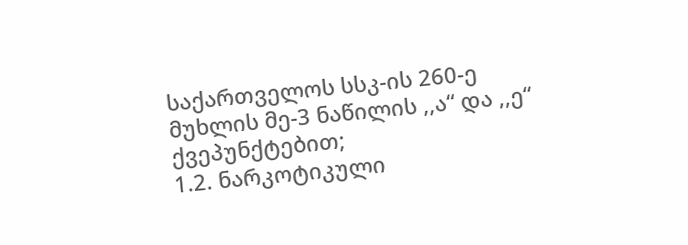საქართველოს სსკ-ის 260-ე მუხლის მე-3 ნაწილის ,,ა“ და ,,ე“ ქვეპუნქტებით;
1.2. ნარკოტიკული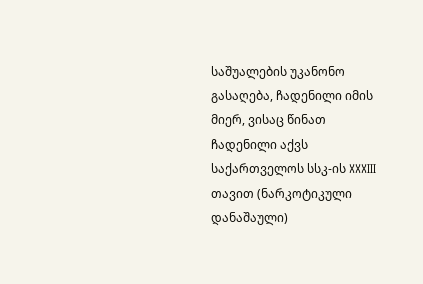საშუალების უკანონო გასაღება, ჩადენილი იმის მიერ, ვისაც წინათ ჩადენილი აქვს საქართველოს სსკ-ის XXXIII თავით (ნარკოტიკული დანაშაული)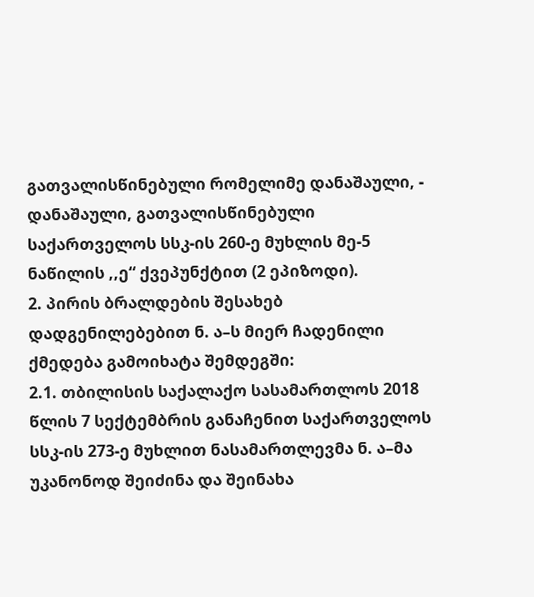გათვალისწინებული რომელიმე დანაშაული, - დანაშაული, გათვალისწინებული საქართველოს სსკ-ის 260-ე მუხლის მე-5 ნაწილის ,,ე“ ქვეპუნქტით (2 ეპიზოდი).
2. პირის ბრალდების შესახებ დადგენილებებით ნ. ა–ს მიერ ჩადენილი ქმედება გამოიხატა შემდეგში:
2.1. თბილისის საქალაქო სასამართლოს 2018 წლის 7 სექტემბრის განაჩენით საქართველოს სსკ-ის 273-ე მუხლით ნასამართლევმა ნ. ა–მა უკანონოდ შეიძინა და შეინახა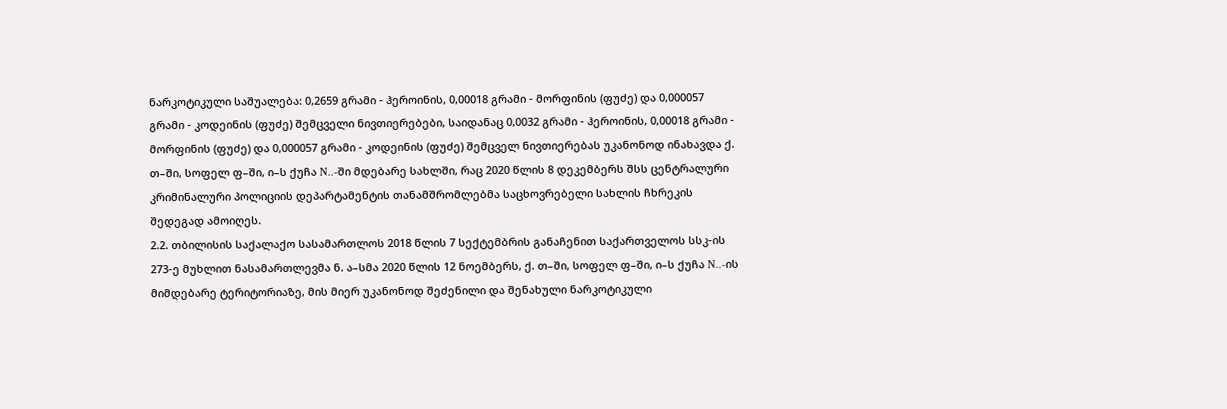ნარკოტიკული საშუალება: 0,2659 გრამი - ჰეროინის, 0,00018 გრამი - მორფინის (ფუძე) და 0,000057 გრამი - კოდეინის (ფუძე) შემცველი ნივთიერებები, საიდანაც 0,0032 გრამი - ჰეროინის, 0,00018 გრამი - მორფინის (ფუძე) და 0,000057 გრამი - კოდეინის (ფუძე) შემცველ ნივთიერებას უკანონოდ ინახავდა ქ. თ–ში, სოფელ ფ–ში, ი–ს ქუჩა N..-ში მდებარე სახლში, რაც 2020 წლის 8 დეკემბერს შსს ცენტრალური კრიმინალური პოლიციის დეპარტამენტის თანამშრომლებმა საცხოვრებელი სახლის ჩხრეკის შედეგად ამოიღეს.
2.2. თბილისის საქალაქო სასამართლოს 2018 წლის 7 სექტემბრის განაჩენით საქართველოს სსკ-ის 273-ე მუხლით ნასამართლევმა ნ. ა–სმა 2020 წლის 12 ნოემბერს, ქ. თ–ში, სოფელ ფ–ში, ი–ს ქუჩა N..-ის მიმდებარე ტერიტორიაზე, მის მიერ უკანონოდ შეძენილი და შენახული ნარკოტიკული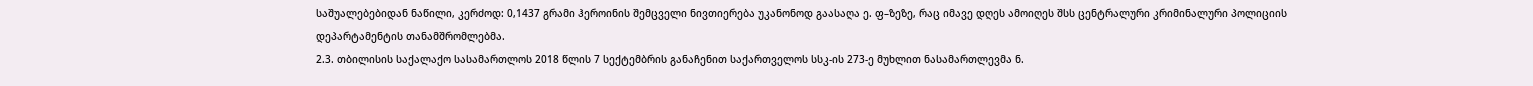საშუალებებიდან ნაწილი, კერძოდ: 0,1437 გრამი ჰეროინის შემცველი ნივთიერება უკანონოდ გაასაღა ე. ფ–ზეზე, რაც იმავე დღეს ამოიღეს შსს ცენტრალური კრიმინალური პოლიციის დეპარტამენტის თანამშრომლებმა.
2.3. თბილისის საქალაქო სასამართლოს 2018 წლის 7 სექტემბრის განაჩენით საქართველოს სსკ-ის 273-ე მუხლით ნასამართლევმა ნ.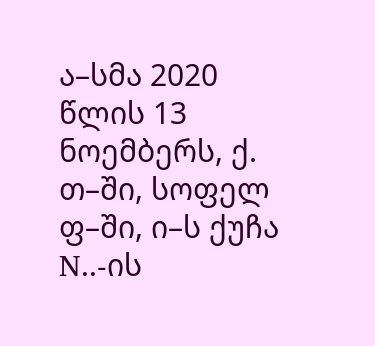ა–სმა 2020 წლის 13 ნოემბერს, ქ. თ–ში, სოფელ ფ–ში, ი–ს ქუჩა N..-ის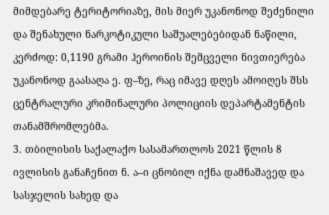მიმდებარე ტერიტორიაზე, მის მიერ უკანონოდ შეძენილი და შენახული ნარკოტიკული საშუალებებიდან ნაწილი, კერძოდ: 0,1190 გრამი ჰეროინის შემცველი ნივთიერება უკანონოდ გაასაღა ე. ფ–ზე, რაც იმავე დღეს ამოიღეს შსს ცენტრალური კრიმინალური პოლიციის დეპარტამენტის თანამშრომლებმა.
3. თბილისის საქალაქო სასამართლოს 2021 წლის 8 ივლისის განაჩენით ნ. ა–ი ცნობილ იქნა დამნაშავედ და სასჯელის სახედ და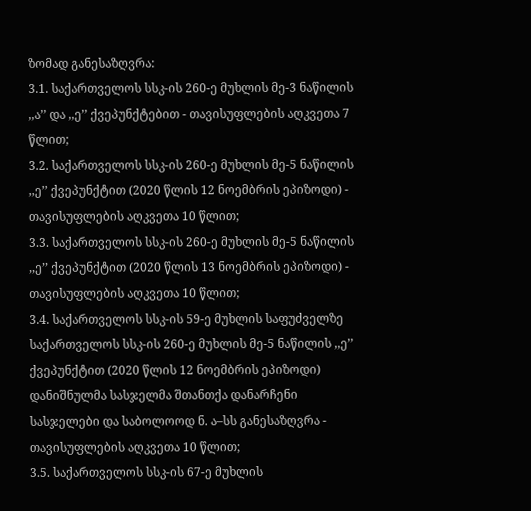ზომად განესაზღვრა:
3.1. საქართველოს სსკ-ის 260-ე მუხლის მე-3 ნაწილის ,,ა’’ და ,,ე’’ ქვეპუნქტებით - თავისუფლების აღკვეთა 7 წლით;
3.2. საქართველოს სსკ-ის 260-ე მუხლის მე-5 ნაწილის ,,ე’’ ქვეპუნქტით (2020 წლის 12 ნოემბრის ეპიზოდი) - თავისუფლების აღკვეთა 10 წლით;
3.3. საქართველოს სსკ-ის 260-ე მუხლის მე-5 ნაწილის ,,ე’’ ქვეპუნქტით (2020 წლის 13 ნოემბრის ეპიზოდი) - თავისუფლების აღკვეთა 10 წლით;
3.4. საქართველოს სსკ-ის 59-ე მუხლის საფუძველზე საქართველოს სსკ-ის 260-ე მუხლის მე-5 ნაწილის ,,ე’’ ქვეპუნქტით (2020 წლის 12 ნოემბრის ეპიზოდი) დანიშნულმა სასჯელმა შთანთქა დანარჩენი სასჯელები და საბოლოოდ ნ. ა–სს განესაზღვრა - თავისუფლების აღკვეთა 10 წლით;
3.5. საქართველოს სსკ-ის 67-ე მუხლის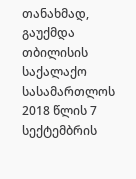თანახმად, გაუქმდა თბილისის საქალაქო სასამართლოს 2018 წლის 7 სექტემბრის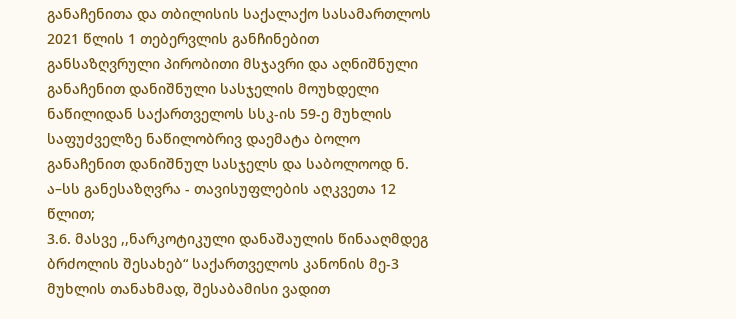განაჩენითა და თბილისის საქალაქო სასამართლოს 2021 წლის 1 თებერვლის განჩინებით განსაზღვრული პირობითი მსჯავრი და აღნიშნული განაჩენით დანიშნული სასჯელის მოუხდელი ნაწილიდან საქართველოს სსკ-ის 59-ე მუხლის საფუძველზე ნაწილობრივ დაემატა ბოლო განაჩენით დანიშნულ სასჯელს და საბოლოოდ ნ. ა–სს განესაზღვრა - თავისუფლების აღკვეთა 12 წლით;
3.6. მასვე ,,ნარკოტიკული დანაშაულის წინააღმდეგ ბრძოლის შესახებ“ საქართველოს კანონის მე-3 მუხლის თანახმად, შესაბამისი ვადით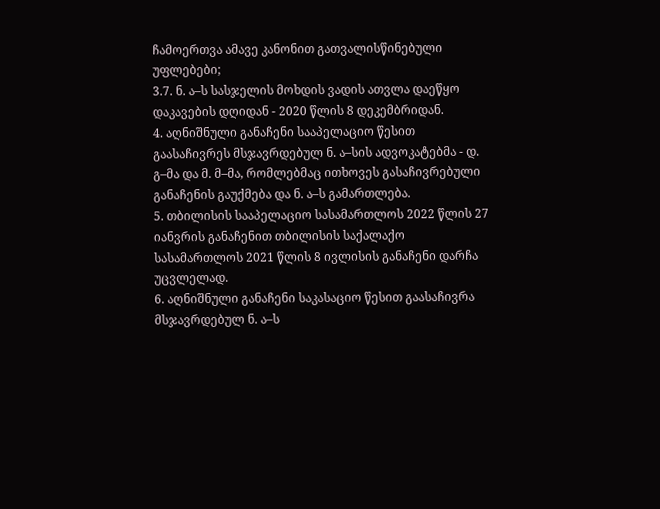ჩამოერთვა ამავე კანონით გათვალისწინებული უფლებები;
3.7. ნ. ა–ს სასჯელის მოხდის ვადის ათვლა დაეწყო დაკავების დღიდან - 2020 წლის 8 დეკემბრიდან.
4. აღნიშნული განაჩენი სააპელაციო წესით გაასაჩივრეს მსჯავრდებულ ნ. ა–სის ადვოკატებმა - დ. გ–მა და მ. მ–მა, რომლებმაც ითხოვეს გასაჩივრებული განაჩენის გაუქმება და ნ. ა–ს გამართლება.
5. თბილისის სააპელაციო სასამართლოს 2022 წლის 27 იანვრის განაჩენით თბილისის საქალაქო სასამართლოს 2021 წლის 8 ივლისის განაჩენი დარჩა უცვლელად.
6. აღნიშნული განაჩენი საკასაციო წესით გაასაჩივრა მსჯავრდებულ ნ. ა–ს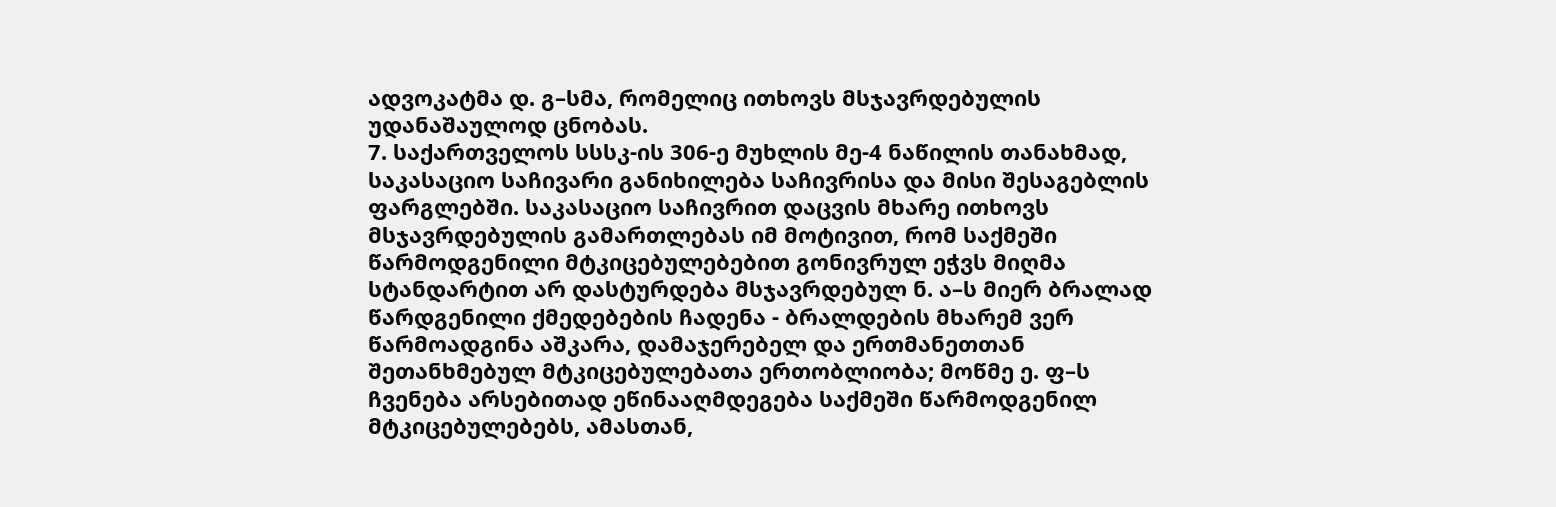ადვოკატმა დ. გ–სმა, რომელიც ითხოვს მსჯავრდებულის უდანაშაულოდ ცნობას.
7. საქართველოს სსსკ-ის 306-ე მუხლის მე-4 ნაწილის თანახმად, საკასაციო საჩივარი განიხილება საჩივრისა და მისი შესაგებლის ფარგლებში. საკასაციო საჩივრით დაცვის მხარე ითხოვს მსჯავრდებულის გამართლებას იმ მოტივით, რომ საქმეში წარმოდგენილი მტკიცებულებებით გონივრულ ეჭვს მიღმა სტანდარტით არ დასტურდება მსჯავრდებულ ნ. ა–ს მიერ ბრალად წარდგენილი ქმედებების ჩადენა - ბრალდების მხარემ ვერ წარმოადგინა აშკარა, დამაჯერებელ და ერთმანეთთან შეთანხმებულ მტკიცებულებათა ერთობლიობა; მოწმე ე. ფ–ს ჩვენება არსებითად ეწინააღმდეგება საქმეში წარმოდგენილ მტკიცებულებებს, ამასთან,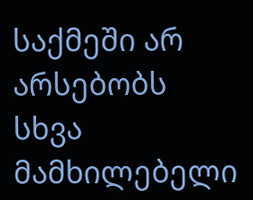საქმეში არ არსებობს სხვა მამხილებელი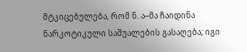მტკიცებულება, რომ ნ. ა–მა ჩაიდინა ნარკოტიკული საშუალების გასაღება; იგი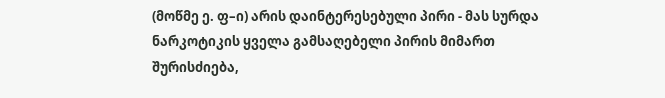(მოწმე ე. ფ–ი) არის დაინტერესებული პირი - მას სურდა ნარკოტიკის ყველა გამსაღებელი პირის მიმართ შურისძიება,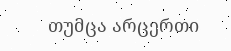თუმცა არცერთი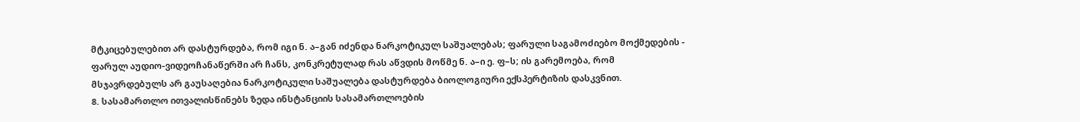მტკიცებულებით არ დასტურდება, რომ იგი ნ. ა–გან იძენდა ნარკოტიკულ საშუალებას; ფარული საგამოძიებო მოქმედების - ფარულ აუდიო-ვიდეოჩანაწერში არ ჩანს, კონკრეტულად რას აწვდის მოწმე ნ. ა–ი ე. ფ–ს; ის გარემოება, რომ მსჯავრდებულს არ გაუსაღებია ნარკოტიკული საშუალება დასტურდება ბიოლოგიური ექსპერტიზის დასკვნით.
8. სასამართლო ითვალისწინებს ზედა ინსტანციის სასამართლოების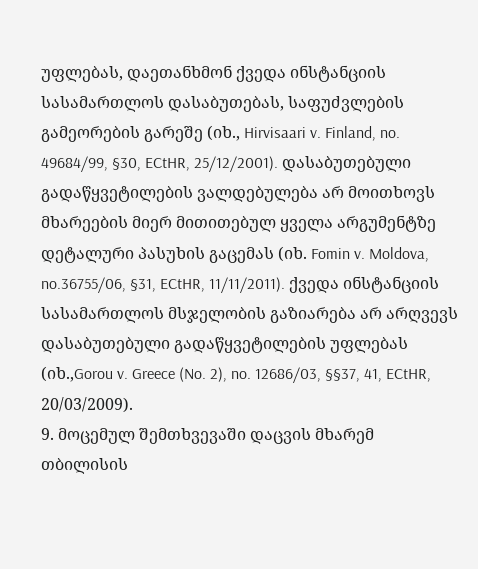უფლებას, დაეთანხმონ ქვედა ინსტანციის სასამართლოს დასაბუთებას, საფუძვლების გამეორების გარეშე (იხ., Hirvisaari v. Finland, no. 49684/99, §30, ECtHR, 25/12/2001). დასაბუთებული გადაწყვეტილების ვალდებულება არ მოითხოვს მხარეების მიერ მითითებულ ყველა არგუმენტზე დეტალური პასუხის გაცემას (იხ. Fomin v. Moldova, no.36755/06, §31, ECtHR, 11/11/2011). ქვედა ინსტანციის სასამართლოს მსჯელობის გაზიარება არ არღვევს დასაბუთებული გადაწყვეტილების უფლებას (იხ.,Gorou v. Greece (No. 2), no. 12686/03, §§37, 41, ECtHR, 20/03/2009).
9. მოცემულ შემთხვევაში დაცვის მხარემ თბილისის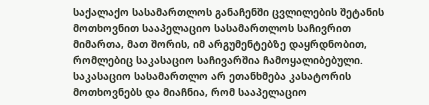საქალაქო სასამართლოს განაჩენში ცვლილების შეტანის მოთხოვნით სააპელაციო სასამართლოს საჩივრით მიმართა, მათ შორის, იმ არგუმენტებზე დაყრდნობით, რომლებიც საკასაციო საჩივარშია ჩამოყალიბებული. საკასაციო სასამართლო არ ეთანხმება კასატორის მოთხოვნებს და მიაჩნია, რომ სააპელაციო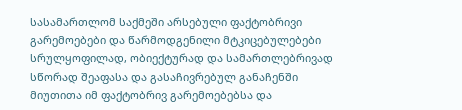სასამართლომ საქმეში არსებული ფაქტობრივი გარემოებები და წარმოდგენილი მტკიცებულებები სრულყოფილად, ობიექტურად და სამართლებრივად სწორად შეაფასა და გასაჩივრებულ განაჩენში მიუთითა იმ ფაქტობრივ გარემოებებსა და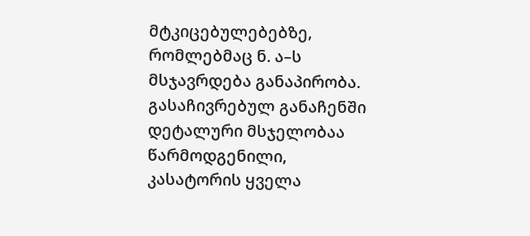მტკიცებულებებზე, რომლებმაც ნ. ა–ს მსჯავრდება განაპირობა. გასაჩივრებულ განაჩენში დეტალური მსჯელობაა წარმოდგენილი, კასატორის ყველა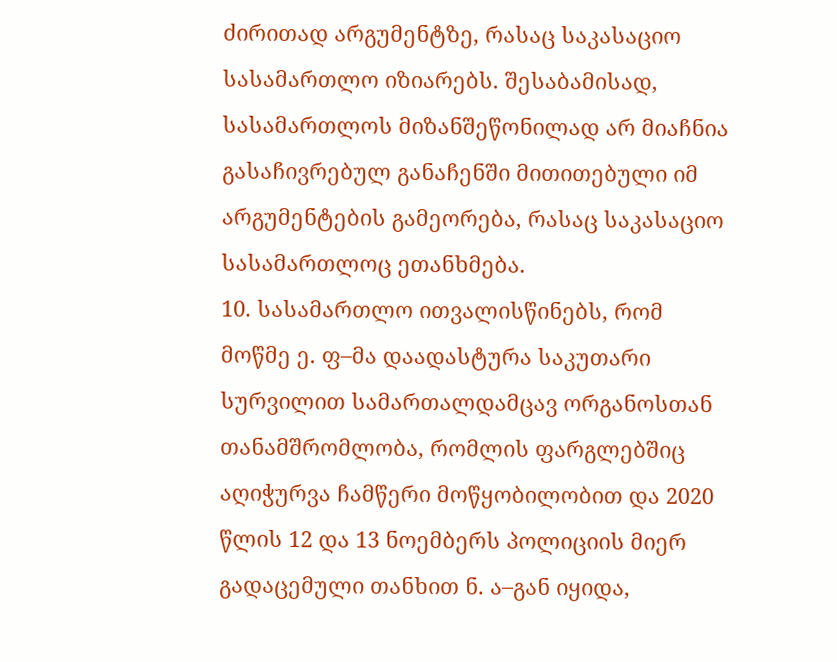ძირითად არგუმენტზე, რასაც საკასაციო სასამართლო იზიარებს. შესაბამისად, სასამართლოს მიზანშეწონილად არ მიაჩნია გასაჩივრებულ განაჩენში მითითებული იმ არგუმენტების გამეორება, რასაც საკასაციო სასამართლოც ეთანხმება.
10. სასამართლო ითვალისწინებს, რომ მოწმე ე. ფ–მა დაადასტურა საკუთარი სურვილით სამართალდამცავ ორგანოსთან თანამშრომლობა, რომლის ფარგლებშიც აღიჭურვა ჩამწერი მოწყობილობით და 2020 წლის 12 და 13 ნოემბერს პოლიციის მიერ გადაცემული თანხით ნ. ა–გან იყიდა,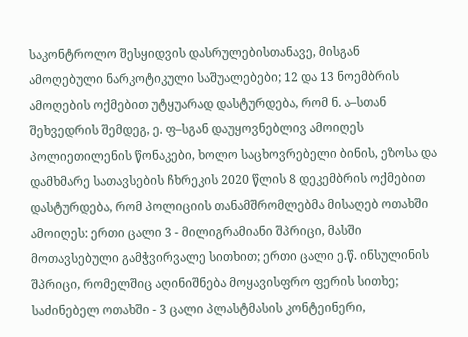საკონტროლო შესყიდვის დასრულებისთანავე, მისგან ამოღებული ნარკოტიკული საშუალებები; 12 და 13 ნოემბრის ამოღების ოქმებით უტყუარად დასტურდება, რომ ნ. ა–სთან შეხვედრის შემდეგ, ე. ფ–სგან დაუყოვნებლივ ამოიღეს პოლიეთილენის წონაკები, ხოლო საცხოვრებელი ბინის, ეზოსა და დამხმარე სათავსების ჩხრეკის 2020 წლის 8 დეკემბრის ოქმებით დასტურდება, რომ პოლიციის თანამშრომლებმა მისაღებ ოთახში ამოიღეს: ერთი ცალი 3 - მილიგრამიანი შპრიცი, მასში მოთავსებული გამჭვირვალე სითხით; ერთი ცალი ე.წ. ინსულინის შპრიცი, რომელშიც აღინიშნება მოყავისფრო ფერის სითხე; საძინებელ ოთახში - 3 ცალი პლასტმასის კონტეინერი,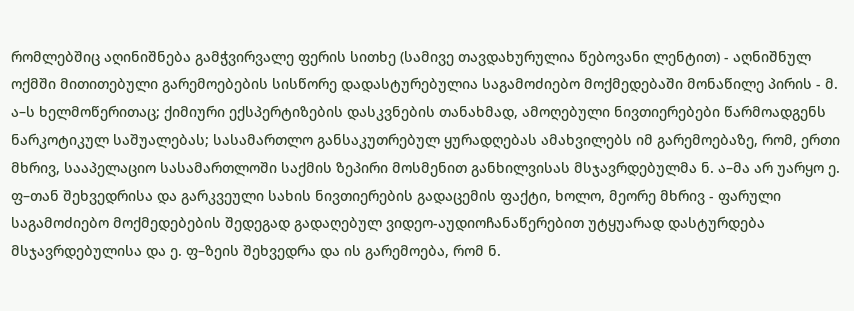რომლებშიც აღინიშნება გამჭვირვალე ფერის სითხე (სამივე თავდახურულია წებოვანი ლენტით) - აღნიშნულ ოქმში მითითებული გარემოებების სისწორე დადასტურებულია საგამოძიებო მოქმედებაში მონაწილე პირის - მ. ა–ს ხელმოწერითაც; ქიმიური ექსპერტიზების დასკვნების თანახმად, ამოღებული ნივთიერებები წარმოადგენს ნარკოტიკულ საშუალებას; სასამართლო განსაკუთრებულ ყურადღებას ამახვილებს იმ გარემოებაზე, რომ, ერთი მხრივ, სააპელაციო სასამართლოში საქმის ზეპირი მოსმენით განხილვისას მსჯავრდებულმა ნ. ა–მა არ უარყო ე. ფ–თან შეხვედრისა და გარკვეული სახის ნივთიერების გადაცემის ფაქტი, ხოლო, მეორე მხრივ - ფარული საგამოძიებო მოქმედებების შედეგად გადაღებულ ვიდეო-აუდიოჩანაწერებით უტყუარად დასტურდება მსჯავრდებულისა და ე. ფ–ზეის შეხვედრა და ის გარემოება, რომ ნ.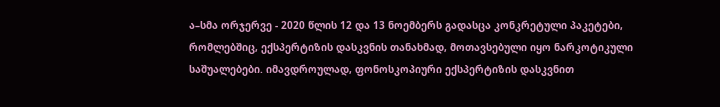ა–სმა ორჯერვე - 2020 წლის 12 და 13 ნოემბერს გადასცა კონკრეტული პაკეტები, რომლებშიც, ექსპერტიზის დასკვნის თანახმად, მოთავსებული იყო ნარკოტიკული საშუალებები. იმავდროულად, ფონოსკოპიური ექსპერტიზის დასკვნით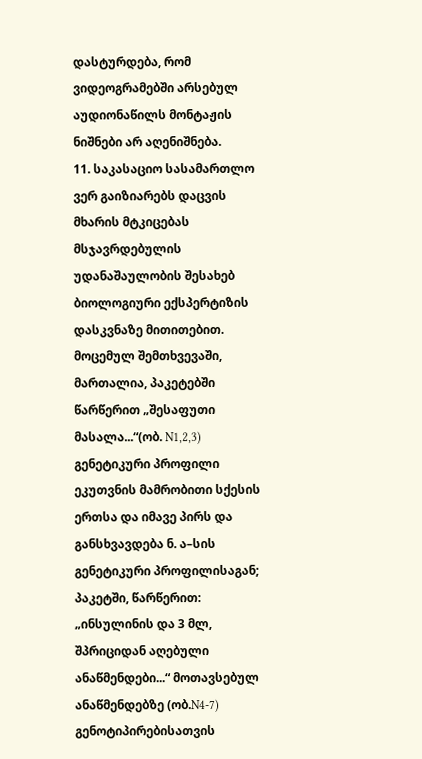დასტურდება, რომ ვიდეოგრამებში არსებულ აუდიონაწილს მონტაჟის ნიშნები არ აღენიშნება.
11. საკასაციო სასამართლო ვერ გაიზიარებს დაცვის მხარის მტკიცებას მსჯავრდებულის უდანაშაულობის შესახებ ბიოლოგიური ექსპერტიზის დასკვნაზე მითითებით. მოცემულ შემთხვევაში, მართალია, პაკეტებში წარწერით „შესაფუთი მასალა...“(ობ. N1,2,3) გენეტიკური პროფილი ეკუთვნის მამრობითი სქესის ერთსა და იმავე პირს და განსხვავდება ნ. ა–სის გენეტიკური პროფილისაგან; პაკეტში, წარწერით: „ინსულინის და 3 მლ, შპრიციდან აღებული ანაწმენდები...“ მოთავსებულ ანაწმენდებზე (ობ.N4-7) გენოტიპირებისათვის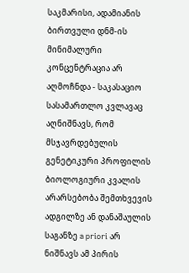საკმარისი, ადამიანის ბირთვული დნმ-ის მინიმალური კონცენტრაცია არ აღმოჩნდა - საკასაციო სასამართლო კვლავაც აღნიშნავს, რომ მსჯავრდებულის გენეტიკური პროფილის ბიოლოგიური კვალის არარსებობა შემთხვევის ადგილზე ან დანაშაულის საგანზე a priori არ ნიშნავს ამ პირის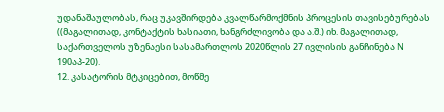უდანაშაულობას, რაც უკავშირდება კვალწარმოქმნის პროცესის თავისებურებას ((მაგალითად, კონტაქტის ხასიათი, ხანგრძლივობა და ა.შ.) იხ. მაგალითად, საქართველოს უზენაესი სასამართლოს 2020წლის 27 ივლისის განჩინება N 190აპ-20).
12. კასატორის მტკიცებით, მოწმე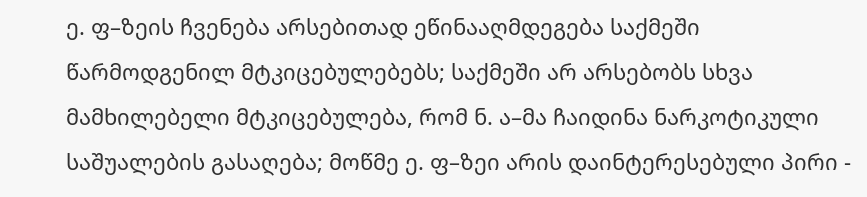ე. ფ–ზეის ჩვენება არსებითად ეწინააღმდეგება საქმეში წარმოდგენილ მტკიცებულებებს; საქმეში არ არსებობს სხვა მამხილებელი მტკიცებულება, რომ ნ. ა–მა ჩაიდინა ნარკოტიკული საშუალების გასაღება; მოწმე ე. ფ–ზეი არის დაინტერესებული პირი -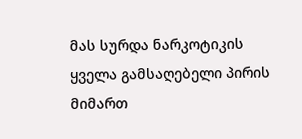მას სურდა ნარკოტიკის ყველა გამსაღებელი პირის მიმართ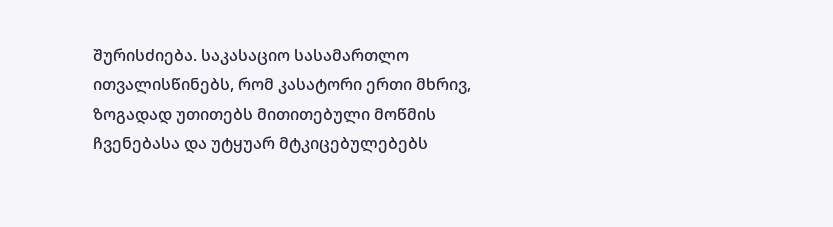შურისძიება. საკასაციო სასამართლო ითვალისწინებს, რომ კასატორი ერთი მხრივ, ზოგადად უთითებს მითითებული მოწმის ჩვენებასა და უტყუარ მტკიცებულებებს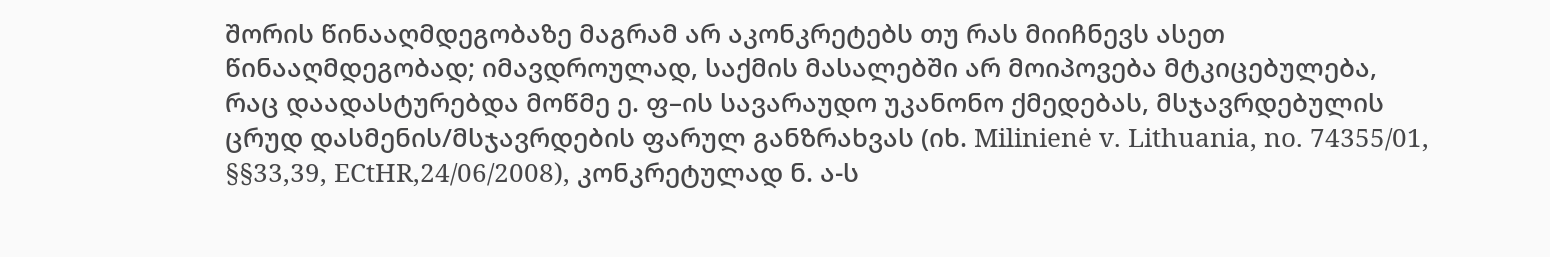შორის წინააღმდეგობაზე მაგრამ არ აკონკრეტებს თუ რას მიიჩნევს ასეთ წინააღმდეგობად; იმავდროულად, საქმის მასალებში არ მოიპოვება მტკიცებულება, რაც დაადასტურებდა მოწმე ე. ფ–ის სავარაუდო უკანონო ქმედებას, მსჯავრდებულის ცრუდ დასმენის/მსჯავრდების ფარულ განზრახვას (იხ. Milinienė v. Lithuania, no. 74355/01, §§33,39, ECtHR,24/06/2008), კონკრეტულად ნ. ა-ს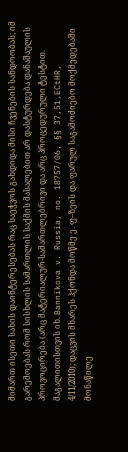მიმართ ისეთი სახის დაინტერესებას რაც საეჭვოს გახდიდა მისი ჩვენების სანდოობას; იმ გარემოებას რომ სისხლის სამართლის საქმის მასალებით არ დასტურდება დანაშაულის პროვოცირება (არც მატერიალურ-სამართლებრივი და არც პროცედურული ტესტით. მაგალითისთვის იხ. Bannikova v. Russia, no. 18757/06, §§ 37,51,ECtHR, 4/11/2010); დაცვის მხარეს ჰქონდა მოწმე ე. ფ–ზეის და ფარულ საგამოძიებო მოქმედებაში მონაწილე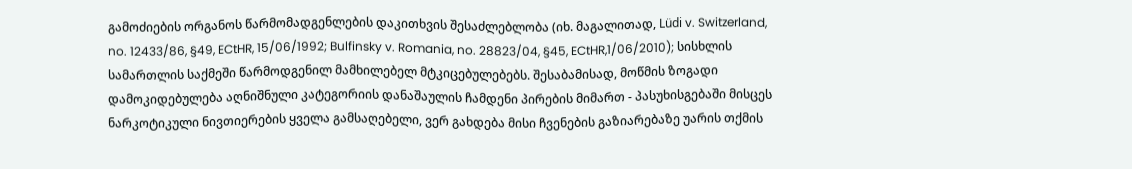გამოძიების ორგანოს წარმომადგენლების დაკითხვის შესაძლებლობა (იხ. მაგალითად, Lüdi v. Switzerland, no. 12433/86, §49, ECtHR, 15/06/1992; Bulfinsky v. Romania, no. 28823/04, §45, ECtHR,1/06/2010); სისხლის სამართლის საქმეში წარმოდგენილ მამხილებელ მტკიცებულებებს. შესაბამისად, მოწმის ზოგადი დამოკიდებულება აღნიშნული კატეგორიის დანაშაულის ჩამდენი პირების მიმართ - პასუხისგებაში მისცეს ნარკოტიკული ნივთიერების ყველა გამსაღებელი, ვერ გახდება მისი ჩვენების გაზიარებაზე უარის თქმის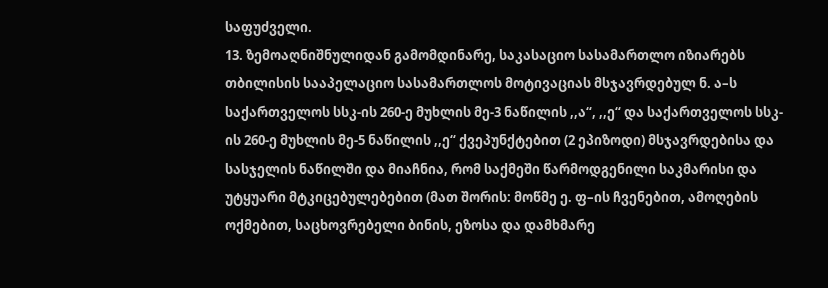საფუძველი.
13. ზემოაღნიშნულიდან გამომდინარე, საკასაციო სასამართლო იზიარებს თბილისის სააპელაციო სასამართლოს მოტივაციას მსჯავრდებულ ნ. ა–ს საქართველოს სსკ-ის 260-ე მუხლის მე-3 ნაწილის ,,ა“, ,,ე“ და საქართველოს სსკ-ის 260-ე მუხლის მე-5 ნაწილის ,,ე“ ქვეპუნქტებით (2 ეპიზოდი) მსჯავრდებისა და სასჯელის ნაწილში და მიაჩნია, რომ საქმეში წარმოდგენილი საკმარისი და უტყუარი მტკიცებულებებით (მათ შორის: მოწმე ე. ფ–ის ჩვენებით, ამოღების ოქმებით, საცხოვრებელი ბინის, ეზოსა და დამხმარე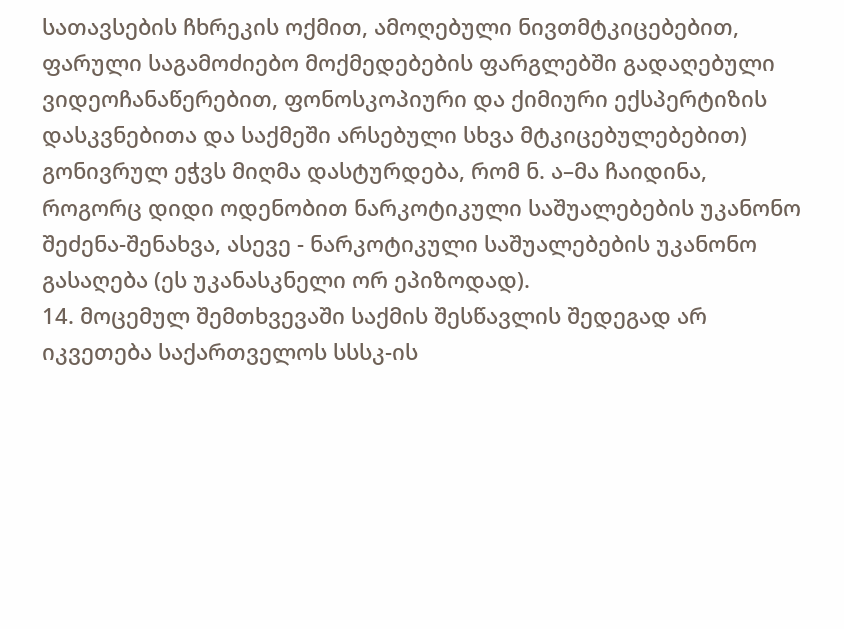სათავსების ჩხრეკის ოქმით, ამოღებული ნივთმტკიცებებით, ფარული საგამოძიებო მოქმედებების ფარგლებში გადაღებული ვიდეოჩანაწერებით, ფონოსკოპიური და ქიმიური ექსპერტიზის დასკვნებითა და საქმეში არსებული სხვა მტკიცებულებებით) გონივრულ ეჭვს მიღმა დასტურდება, რომ ნ. ა–მა ჩაიდინა, როგორც დიდი ოდენობით ნარკოტიკული საშუალებების უკანონო შეძენა-შენახვა, ასევე - ნარკოტიკული საშუალებების უკანონო გასაღება (ეს უკანასკნელი ორ ეპიზოდად).
14. მოცემულ შემთხვევაში საქმის შესწავლის შედეგად არ იკვეთება საქართველოს სსსკ-ის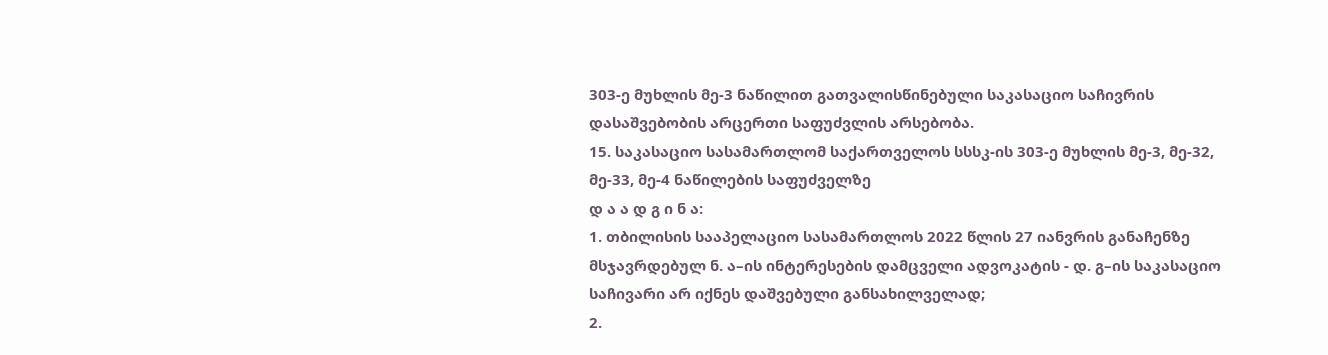303-ე მუხლის მე-3 ნაწილით გათვალისწინებული საკასაციო საჩივრის დასაშვებობის არცერთი საფუძვლის არსებობა.
15. საკასაციო სასამართლომ საქართველოს სსსკ-ის 303-ე მუხლის მე-3, მე-32, მე-33, მე-4 ნაწილების საფუძველზე
დ ა ა დ გ ი ნ ა:
1. თბილისის სააპელაციო სასამართლოს 2022 წლის 27 იანვრის განაჩენზე მსჯავრდებულ ნ. ა–ის ინტერესების დამცველი ადვოკატის - დ. გ–ის საკასაციო საჩივარი არ იქნეს დაშვებული განსახილველად;
2.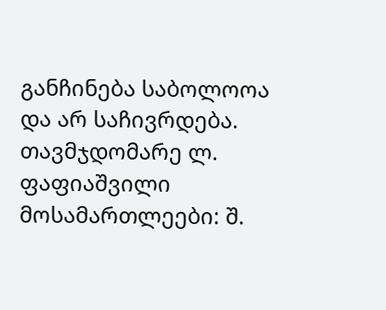განჩინება საბოლოოა და არ საჩივრდება.
თავმჯდომარე ლ. ფაფიაშვილი
მოსამართლეები: შ.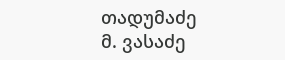თადუმაძე
მ. ვასაძე